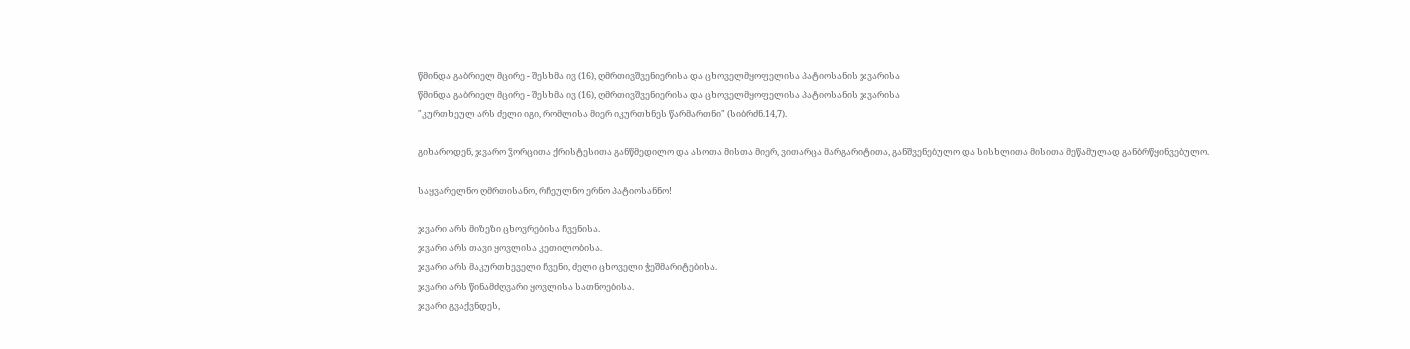წმინდა გაბრიელ მცირე - შესხმა ივ (16), ღმრთივშვენიერისა და ცხოველმყოფელისა პატიოსანის ჯვარისა
წმინდა გაბრიელ მცირე - შესხმა ივ (16), ღმრთივშვენიერისა და ცხოველმყოფელისა პატიოსანის ჯვარისა
"კურთხეულ არს ძელი იგი, რომლისა მიერ იკურთხნეს წარმართნი" (სიბრძნ.14,7).

გიხაროდენ, ჯვარო ჴორცითა ქრისტესითა განწმედილო და ასოთა მისთა მიერ, ვითარცა მარგარიტითა, განშვენებულო და სისხლითა მისითა მეწამულად განბრწყინვებულო.

საყვარელნო ღმრთისანო, რჩეულნო ერნო პატიოსანნო!

ჯვარი არს მიზეზი ცხოვრებისა ჩვენისა.
ჯვარი არს თავი ყოვლისა კეთილობისა.
ჯვარი არს მაკურთხეველი ჩვენი, ძელი ცხოველი ჭეშმარიტებისა.
ჯვარი არს წინამძღვარი ყოვლისა სათნოებისა.
ჯვარი გვაქვნდეს,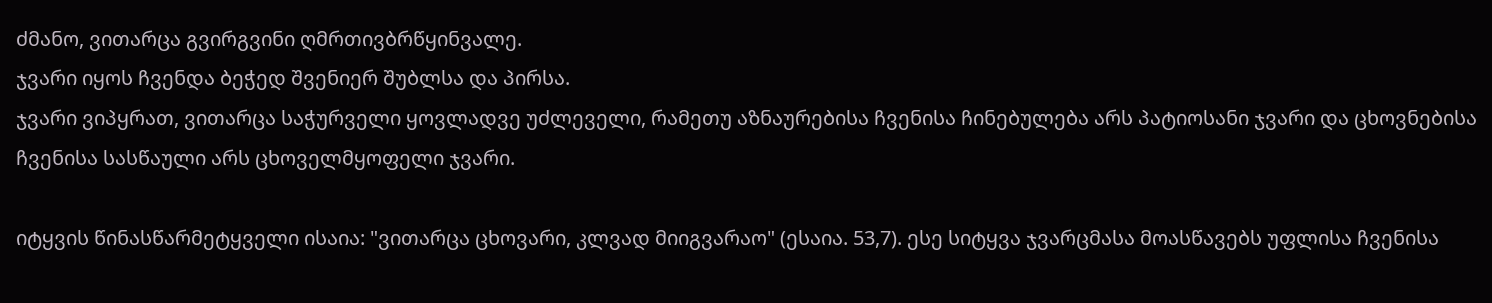ძმანო, ვითარცა გვირგვინი ღმრთივბრწყინვალე.
ჯვარი იყოს ჩვენდა ბეჭედ შვენიერ შუბლსა და პირსა.
ჯვარი ვიპყრათ, ვითარცა საჭურველი ყოვლადვე უძლეველი, რამეთუ აზნაურებისა ჩვენისა ჩინებულება არს პატიოსანი ჯვარი და ცხოვნებისა ჩვენისა სასწაული არს ცხოველმყოფელი ჯვარი.

იტყვის წინასწარმეტყველი ისაია: "ვითარცა ცხოვარი, კლვად მიიგვარაო" (ესაია. 53,7). ესე სიტყვა ჯვარცმასა მოასწავებს უფლისა ჩვენისა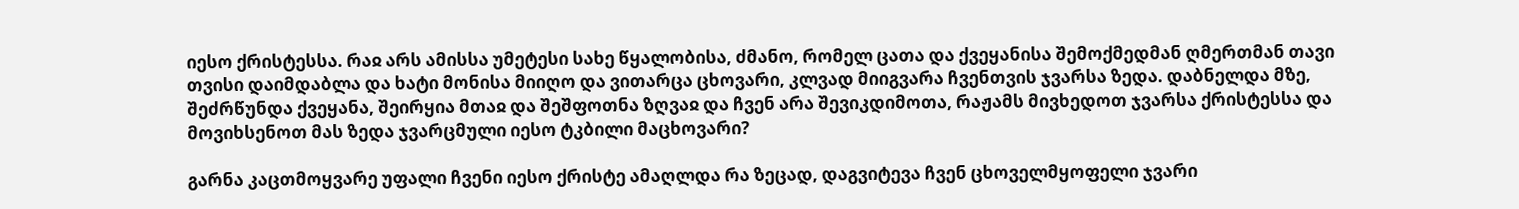იესო ქრისტესსა. რაჲ არს ამისსა უმეტესი სახე წყალობისა, ძმანო, რომელ ცათა და ქვეყანისა შემოქმედმან ღმერთმან თავი თვისი დაიმდაბლა და ხატი მონისა მიიღო და ვითარცა ცხოვარი, კლვად მიიგვარა ჩვენთვის ჯვარსა ზედა. დაბნელდა მზე, შეძრწუნდა ქვეყანა, შეირყია მთაჲ და შეშფოთნა ზღვაჲ და ჩვენ არა შევიკდიმოთა, რაჟამს მივხედოთ ჯვარსა ქრისტესსა და მოვიხსენოთ მას ზედა ჯვარცმული იესო ტკბილი მაცხოვარი?

გარნა კაცთმოყვარე უფალი ჩვენი იესო ქრისტე ამაღლდა რა ზეცად, დაგვიტევა ჩვენ ცხოველმყოფელი ჯვარი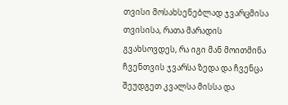თვისი მოსახსენებლად ჯვარცმისა თვისისა, რათა მარადის გვახსოვდეს, რა იგი მან მოითმინა ჩვენთვის ჯვარსა ზედა და ჩვენცა შეუდგეთ კვალსა მისსა და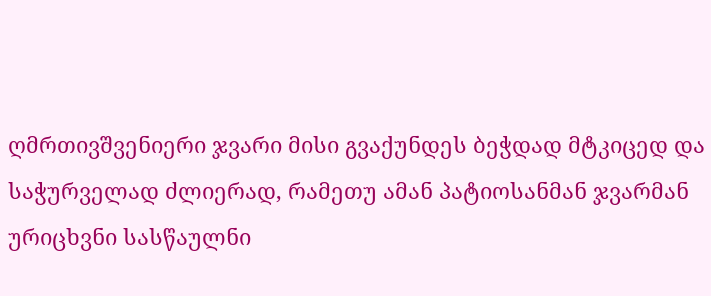ღმრთივშვენიერი ჯვარი მისი გვაქუნდეს ბეჭდად მტკიცედ და საჭურველად ძლიერად, რამეთუ ამან პატიოსანმან ჯვარმან ურიცხვნი სასწაულნი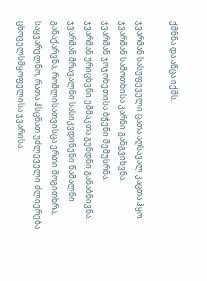ქმნნა და აწცა იქმს.

ჯვარმან სასუფეველი ცათა აღსავალ კაცთა ჰყო.
ჯვარმან სამოთხისა კარნი განგვიხვნა.
ჯვარმან ჯოჯოხეთისა ბჭენი შემუსრნა.
ჯვარმან ურიცხვნი ეშმაკთა გუნდნი განაბნივნა.
ჯვარმან მრავალნი სასიკვდინენი წამალნი განაქარვნა, რომლისათვისცა ერთი მოგითხრა, საყვარელნო, რათა ჰსცნათ უძლეველი ძლიერება ცხოველსმყოფელისა ჯვარისა.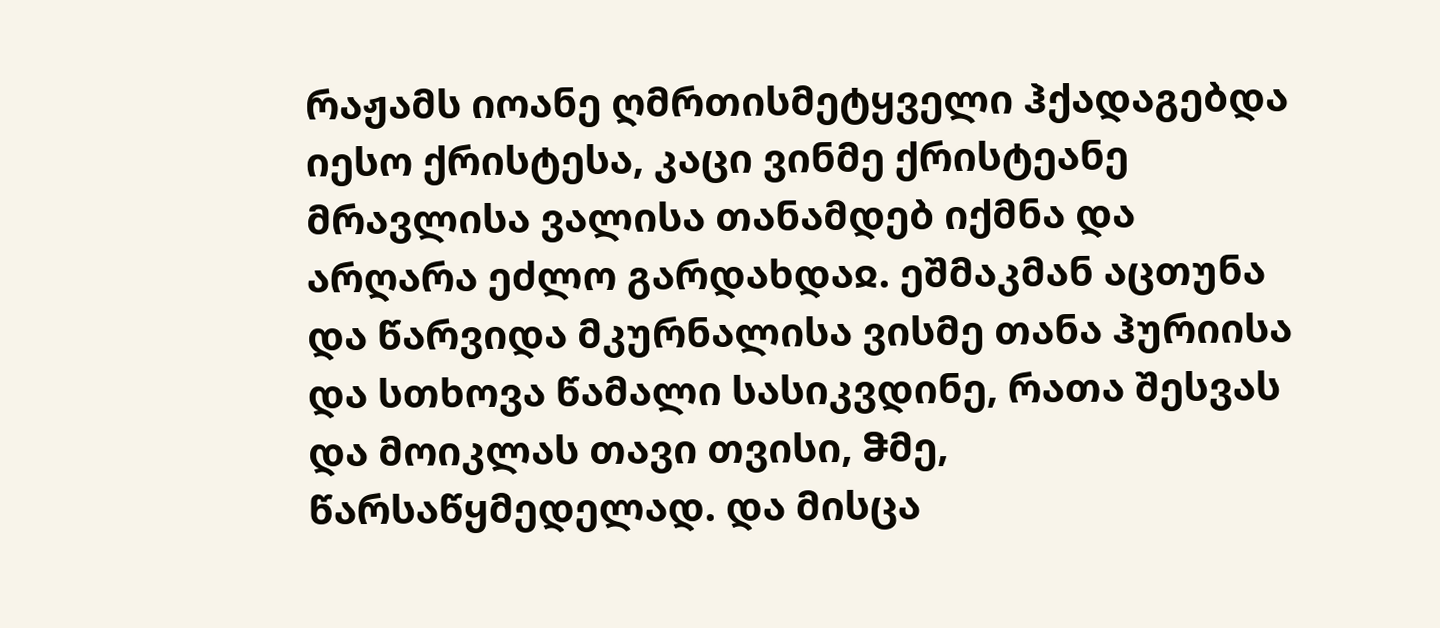რაჟამს იოანე ღმრთისმეტყველი ჰქადაგებდა იესო ქრისტესა, კაცი ვინმე ქრისტეანე მრავლისა ვალისა თანამდებ იქმნა და არღარა ეძლო გარდახდაჲ. ეშმაკმან აცთუნა და წარვიდა მკურნალისა ვისმე თანა ჰურიისა და სთხოვა წამალი სასიკვდინე, რათა შესვას და მოიკლას თავი თვისი, ჵმე, წარსაწყმედელად. და მისცა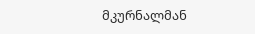მკურნალმან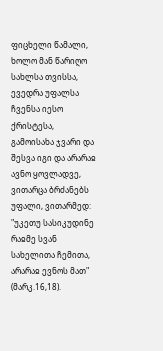ფიცხელი წამალი, ხოლო მან წარიღო სახლსა თვისსა, ევედრა უფალსა ჩვენსა იესო ქრისტესა, გამოისახა ჯვარი და შესვა იგი და არარაჲ ავნო ყოვლადვე, ვითარცა ბრძანებს უფალი, ვითარმედ: "უკეთუ სასიკუდინე რაჲმე სვან სახელითა ჩემითა, არარაჲ ევნოს მათ" (მარკ.16,18).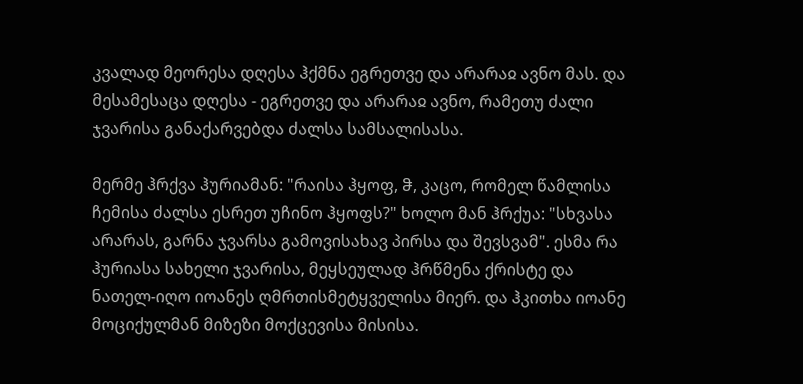კვალად მეორესა დღესა ჰქმნა ეგრეთვე და არარაჲ ავნო მას. და მესამესაცა დღესა - ეგრეთვე და არარაჲ ავნო, რამეთუ ძალი ჯვარისა განაქარვებდა ძალსა სამსალისასა.

მერმე ჰრქვა ჰურიამან: "რაისა ჰყოფ, ჵ, კაცო, რომელ წამლისა ჩემისა ძალსა ესრეთ უჩინო ჰყოფს?" ხოლო მან ჰრქუა: "სხვასა არარას, გარნა ჯვარსა გამოვისახავ პირსა და შევსვამ". ესმა რა ჰურიასა სახელი ჯვარისა, მეყსეულად ჰრწმენა ქრისტე და ნათელ-იღო იოანეს ღმრთისმეტყველისა მიერ. და ჰკითხა იოანე მოციქულმან მიზეზი მოქცევისა მისისა.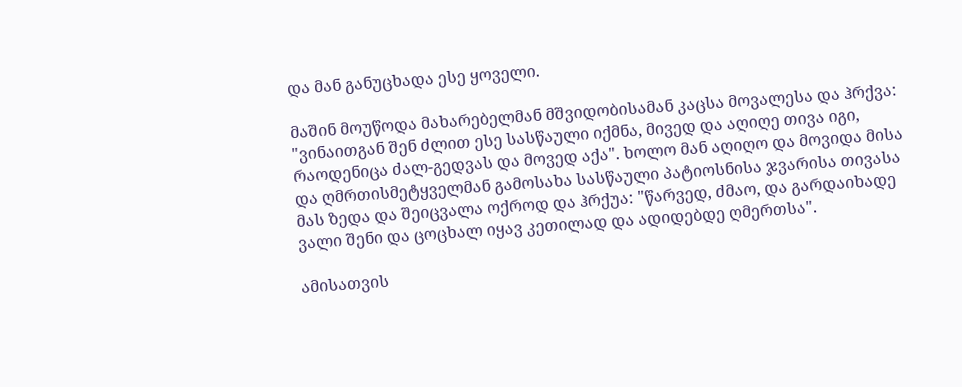და მან განუცხადა ესე ყოველი.

მაშინ მოუწოდა მახარებელმან მშვიდობისამან კაცსა მოვალესა და ჰრქვა: "ვინაითგან შენ ძლით ესე სასწაული იქმნა, მივედ და აღიღე თივა იგი, რაოდენიცა ძალ-გედვას და მოვედ აქა". ხოლო მან აღიღო და მოვიდა მისა და ღმრთისმეტყველმან გამოსახა სასწაული პატიოსნისა ჯვარისა თივასა მას ზედა და შეიცვალა ოქროდ და ჰრქუა: "წარვედ, ძმაო, და გარდაიხადე ვალი შენი და ცოცხალ იყავ კეთილად და ადიდებდე ღმერთსა".

ამისათვის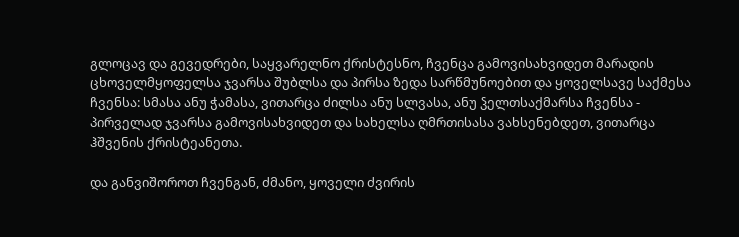გლოცავ და გევედრები, საყვარელნო ქრისტესნო, ჩვენცა გამოვისახვიდეთ მარადის ცხოველმყოფელსა ჯვარსა შუბლსა და პირსა ზედა სარწმუნოებით და ყოველსავე საქმესა ჩვენსა: სმასა ანუ ჭამასა, ვითარცა ძილსა ანუ სლვასა, ანუ ჴელთსაქმარსა ჩვენსა - პირველად ჯვარსა გამოვისახვიდეთ და სახელსა ღმრთისასა ვახსენებდეთ, ვითარცა ჰშვენის ქრისტეანეთა.

და განვიშოროთ ჩვენგან, ძმანო, ყოველი ძვირის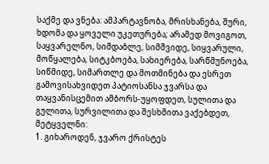საქმე და ვნება: ამპარტავნობა, მრისხანება, შური, ხდომა და ყოველი უკეთურება; არამედ მოვიგოთ, საყვარელნო, სიმდაბლე, სიმშვიდე, სიყვარული, მოწყალება, სიტკბოება, სახიერება, სარწმუნოება, სიწმიდე, სიმართლე და მოთმინება და ესრეთ გამოვისახვიდეთ პატიოსანსა ჯვარსა და თაყვანისცემით ამბორს-უყოფდეთ, სულითა და გულითა, სურვილითა და შესხმითა ვაქებდეთ, მეტყველნი:
1. გიხაროდენ, ჯვარო ქრისტეს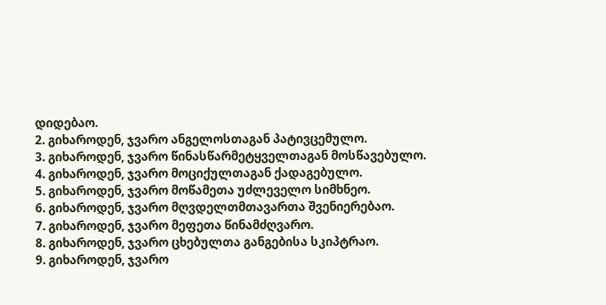დიდებაო.
2. გიხაროდენ, ჯვარო ანგელოსთაგან პატივცემულო.
3. გიხაროდენ, ჯვარო წინასწარმეტყველთაგან მოსწავებულო.
4. გიხაროდენ, ჯვარო მოციქულთაგან ქადაგებულო.
5. გიხაროდენ, ჯვარო მოწამეთა უძლეველო სიმხნეო.
6. გიხაროდენ, ჯვარო მღვდელთმთავართა შვენიერებაო.
7. გიხაროდენ, ჯვარო მეფეთა წინამძღვარო.
8. გიხაროდენ, ჯვარო ცხებულთა განგებისა სკიპტრაო.
9. გიხაროდენ, ჯვარო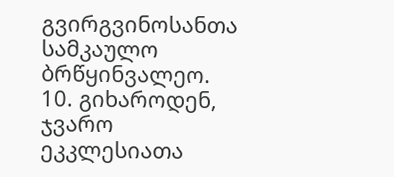გვირგვინოსანთა სამკაულო ბრწყინვალეო.
10. გიხაროდენ, ჯვარო ეკკლესიათა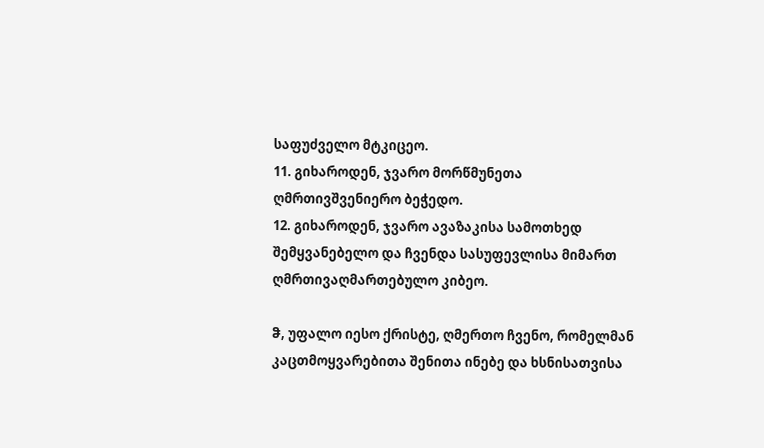საფუძველო მტკიცეო.
11. გიხაროდენ, ჯვარო მორწმუნეთა ღმრთივშვენიერო ბეჭედო.
12. გიხაროდენ, ჯვარო ავაზაკისა სამოთხედ შემყვანებელო და ჩვენდა სასუფევლისა მიმართ ღმრთივაღმართებულო კიბეო.

ჵ, უფალო იესო ქრისტე, ღმერთო ჩვენო, რომელმან კაცთმოყვარებითა შენითა ინებე და ხსნისათვისა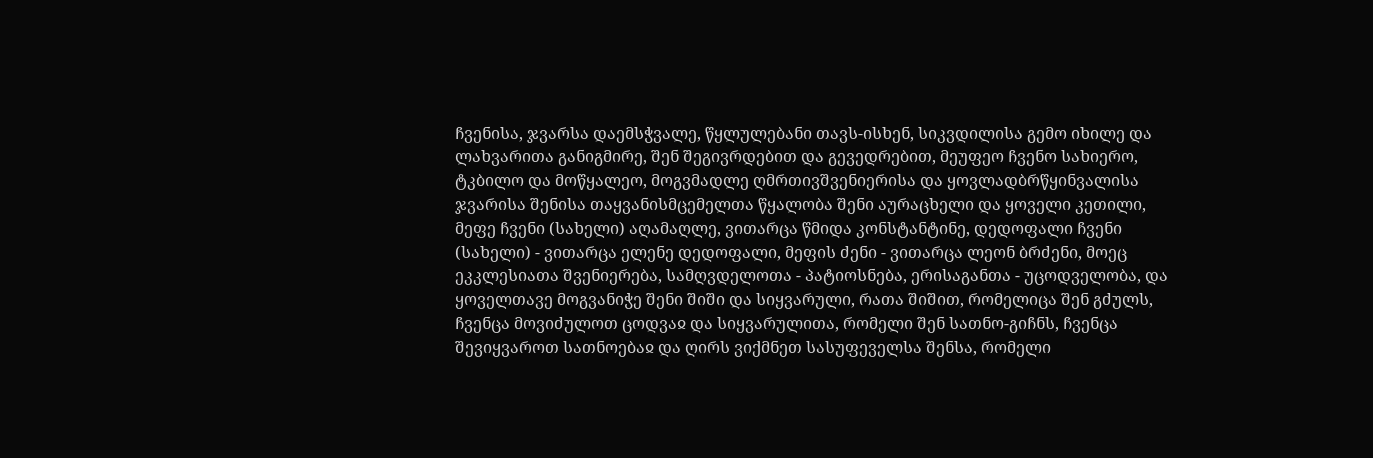ჩვენისა, ჯვარსა დაემსჭვალე, წყლულებანი თავს-ისხენ, სიკვდილისა გემო იხილე და ლახვარითა განიგმირე, შენ შეგივრდებით და გევედრებით, მეუფეო ჩვენო სახიერო, ტკბილო და მოწყალეო, მოგვმადლე ღმრთივშვენიერისა და ყოვლადბრწყინვალისა ჯვარისა შენისა თაყვანისმცემელთა წყალობა შენი აურაცხელი და ყოველი კეთილი, მეფე ჩვენი (სახელი) აღამაღლე, ვითარცა წმიდა კონსტანტინე, დედოფალი ჩვენი (სახელი) - ვითარცა ელენე დედოფალი, მეფის ძენი - ვითარცა ლეონ ბრძენი, მოეც ეკკლესიათა შვენიერება, სამღვდელოთა - პატიოსნება, ერისაგანთა - უცოდველობა, და ყოველთავე მოგვანიჭე შენი შიში და სიყვარული, რათა შიშით, რომელიცა შენ გძულს, ჩვენცა მოვიძულოთ ცოდვაჲ და სიყვარულითა, რომელი შენ სათნო-გიჩნს, ჩვენცა შევიყვაროთ სათნოებაჲ და ღირს ვიქმნეთ სასუფეველსა შენსა, რომელი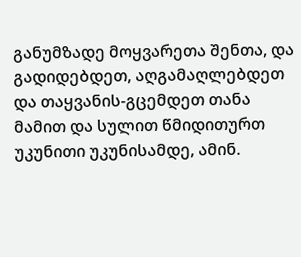განუმზადე მოყვარეთა შენთა, და გადიდებდეთ, აღგამაღლებდეთ და თაყვანის-გცემდეთ თანა მამით და სულით წმიდითურთ უკუნითი უკუნისამდე, ამინ.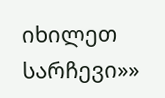იხილეთ სარჩევი»»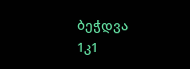ბეჭდვა
1კ1